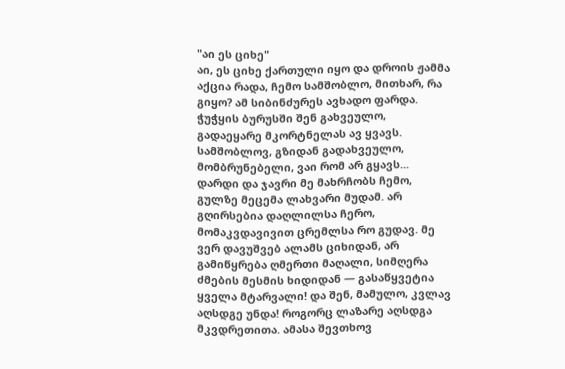"აი ეს ციხე"
აი, ეს ციხე ქართული იყო და დროის ჟამმა აქცია რადა, ჩემო სამშობლო, მითხარ, რა გიყო? ამ სიბინძურეს ავხადო ფარდა. ჭუჭყის ბურუსში შენ გახვეულო, გადაეყარე მკორტნელას ავ ყვავს. სამშობლოვ, გზიდან გადახვეულო, მომბრუნებელი, ვაი რომ არ გყავს... დარდი და ჯავრი მე მახრჩობს ჩემო, გულზე მეცემა ლახვარი მუდამ. არ გღირსებია დაღლილსა ჩერო, მომაკვდავივით ცრემლსა რო გუდავ. მე ვერ დავუშვებ ალამს ციხიდან, არ გამიწყრება ღმერთი მაღალი, სიმღერა ძმების მესმის ხიდიდან — გასაწყვეტია ყველა მტარვალი! და შენ, მამულო, კვლავ აღსდგე უნდა! როგორც ლაზარე აღსდგა მკვდრეთითა. ამასა შევთხოვ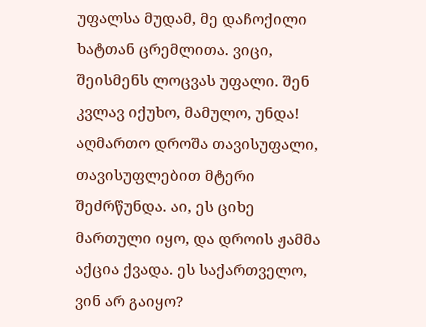უფალსა მუდამ, მე დაჩოქილი ხატთან ცრემლითა. ვიცი, შეისმენს ლოცვას უფალი. შენ კვლავ იქუხო, მამულო, უნდა! აღმართო დროშა თავისუფალი, თავისუფლებით მტერი შეძრწუნდა. აი, ეს ციხე მართული იყო, და დროის ჟამმა აქცია ქვადა. ეს საქართველო, ვინ არ გაიყო?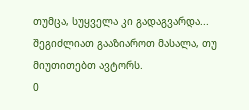თუმცა, სუყველა კი გადაგვარდა...
შეგიძლიათ გააზიაროთ მასალა, თუ მიუთითებთ ავტორს.
0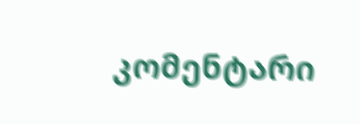კომენტარი